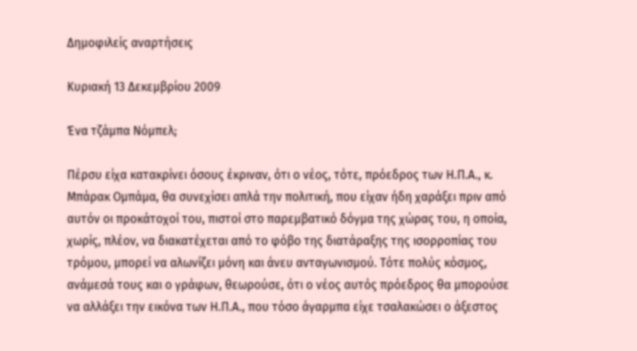Δημοφιλείς αναρτήσεις

Κυριακή 13 Δεκεμβρίου 2009

Ένα τζάμπα Νόμπελ;

Πέρσυ είχα κατακρίνει όσους έκριναν, ότι ο νέος, τότε, πρόεδρος των Η.Π.Α., κ. Μπάρακ Ομπάμα, θα συνεχίσει απλά την πολιτική, που είχαν ήδη χαράξει πριν από αυτόν οι προκάτοχοί του, πιστοί στο παρεμβατικό δόγμα της χώρας του, η οποία, χωρίς, πλέον, να διακατέχεται από το φόβο της διατάραξης της ισορροπίας του τρόμου, μπορεί να αλωνίζει μόνη και άνευ ανταγωνισμού. Τότε πολύς κόσμος, ανάμεσά τους και ο γράφων, θεωρούσε, ότι ο νέος αυτός πρόεδρος θα μπορούσε να αλλάξει την εικόνα των Η.Π.Α., που τόσο άγαρμπα είχε τσαλακώσει ο άξεστος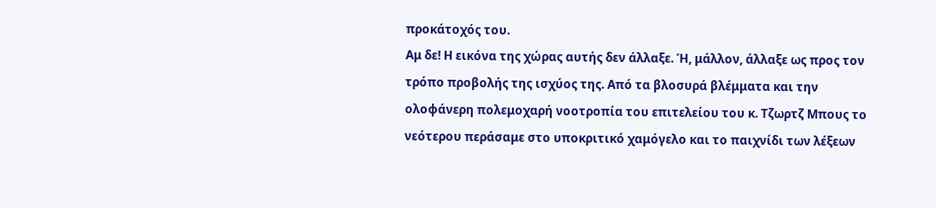προκάτοχός του.
Αμ δε! Η εικόνα της χώρας αυτής δεν άλλαξε. Ή, μάλλον, άλλαξε ως προς τον τρόπο προβολής της ισχύος της. Από τα βλοσυρά βλέμματα και την ολοφάνερη πολεμοχαρή νοοτροπία του επιτελείου του κ. Τζωρτζ Μπους το νεότερου περάσαμε στο υποκριτικό χαμόγελο και το παιχνίδι των λέξεων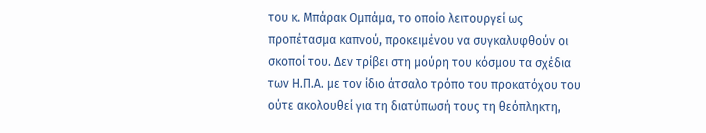του κ. Μπάρακ Ομπάμα, το οποίο λειτουργεί ως προπέτασμα καπνού, προκειμένου να συγκαλυφθούν οι σκοποί του. Δεν τρίβει στη μούρη του κόσμου τα σχέδια των Η.Π.Α. με τον ίδιο άτσαλο τρόπο του προκατόχου του ούτε ακολουθεί για τη διατύπωσή τους τη θεόπληκτη,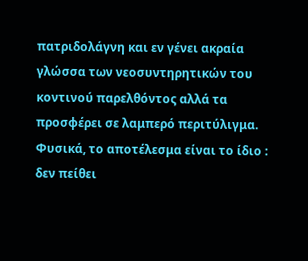πατριδολάγνη και εν γένει ακραία γλώσσα των νεοσυντηρητικών του κοντινού παρελθόντος αλλά τα προσφέρει σε λαμπερό περιτύλιγμα. Φυσικά, το αποτέλεσμα είναι το ίδιο : δεν πείθει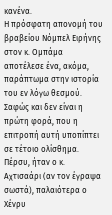κανένα.
Η πρόσφατη απονομή του βραβείου Νόμπελ Ειρήνης στον κ. Ομπάμα αποτέλεσε ένα, ακόμα, παράπτωμα στην ιστορία του εν λόγω θεσμού. Σαφώς και δεν είναι η πρώτη φορά, που η επιτροπή αυτή υποπίπτει σε τέτοιο ολίσθημα. Πέρσυ, ήταν ο κ. Αχτισαάρι (αν τον έγραψα σωστά), παλαιότερα ο Χένρυ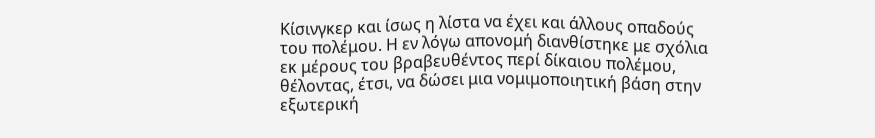Κίσινγκερ και ίσως η λίστα να έχει και άλλους οπαδούς του πολέμου. Η εν λόγω απονομή διανθίστηκε με σχόλια εκ μέρους του βραβευθέντος περί δίκαιου πολέμου, θέλοντας, έτσι, να δώσει μια νομιμοποιητική βάση στην εξωτερική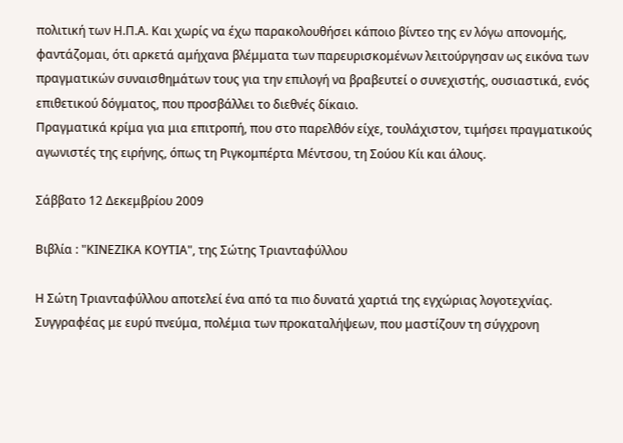πολιτική των Η.Π.Α. Και χωρίς να έχω παρακολουθήσει κάποιο βίντεο της εν λόγω απονομής, φαντάζομαι, ότι αρκετά αμήχανα βλέμματα των παρευρισκομένων λειτούργησαν ως εικόνα των πραγματικών συναισθημάτων τους για την επιλογή να βραβευτεί ο συνεχιστής, ουσιαστικά, ενός επιθετικού δόγματος, που προσβάλλει το διεθνές δίκαιο.
Πραγματικά κρίμα για μια επιτροπή, που στο παρελθόν είχε, τουλάχιστον, τιμήσει πραγματικούς αγωνιστές της ειρήνης, όπως τη Ριγκομπέρτα Μέντσου, τη Σούου Κίι και άλους.

Σάββατο 12 Δεκεμβρίου 2009

Βιβλία : "ΚΙΝΕΖΙΚΑ ΚΟΥΤΙΑ", της Σώτης Τριανταφύλλου

Η Σώτη Τριανταφύλλου αποτελεί ένα από τα πιο δυνατά χαρτιά της εγχώριας λογοτεχνίας. Συγγραφέας με ευρύ πνεύμα, πολέμια των προκαταλήψεων, που μαστίζουν τη σύγχρονη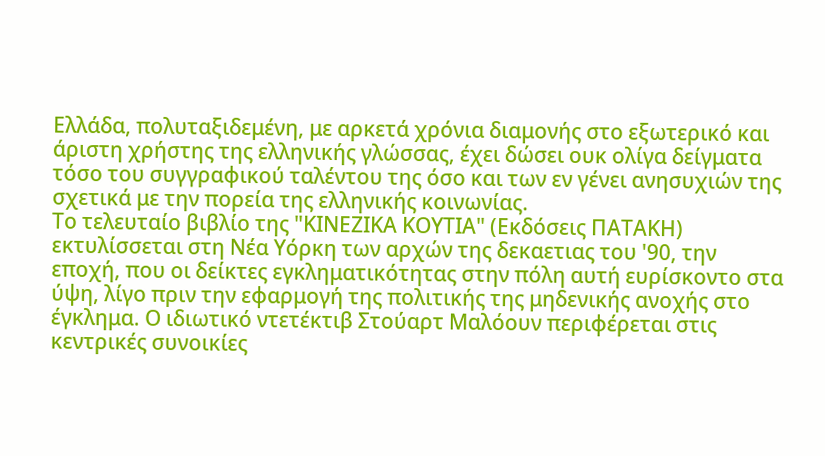Ελλάδα, πολυταξιδεμένη, με αρκετά χρόνια διαμονής στο εξωτερικό και άριστη χρήστης της ελληνικής γλώσσας, έχει δώσει ουκ ολίγα δείγματα τόσο του συγγραφικού ταλέντου της όσο και των εν γένει ανησυχιών της σχετικά με την πορεία της ελληνικής κοινωνίας.
Το τελευταίο βιβλίο της "ΚΙΝΕΖΙΚΑ ΚΟΥΤΙΑ" (Εκδόσεις ΠΑΤΑΚΗ) εκτυλίσσεται στη Νέα Υόρκη των αρχών της δεκαετιας του '90, την εποχή, που οι δείκτες εγκληματικότητας στην πόλη αυτή ευρίσκοντο στα ύψη, λίγο πριν την εφαρμογή της πολιτικής της μηδενικής ανοχής στο έγκλημα. Ο ιδιωτικό ντετέκτιβ Στούαρτ Μαλόουν περιφέρεται στις κεντρικές συνοικίες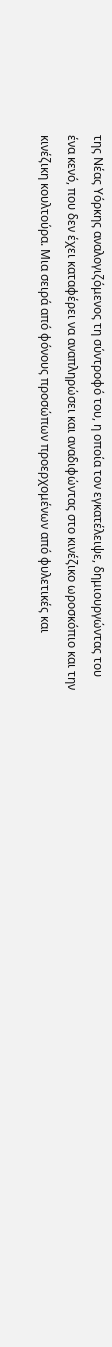της Νέας Υόρκης αναλογιζόμενος τη σύντροφό του, η οποία τον εγκατέλειψε, δημιουργώντας του ένα κενό, που δεν έχει καταφέρει να αναπληρώσει και αναδιφώντας στο κινέζικο ωροσκόπιο και την κινέζικη κουλτούρα. Μια σειρά από φόνους προσώπων προερχομένων από φυλετικές και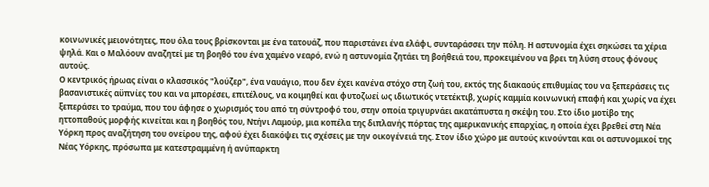κοινωνικές μειονότητες, που όλα τους βρίσκονται με ένα τατουάζ, που παριστάνει ένα ελάφι, συνταράσσει την πόλη. Η αστυνομία έχει σηκώσει τα χέρια ψηλά. Και ο Μαλόουν αναζητεί με τη βοηθό του ένα χαμένο νεαρό, ενώ η αστυνομία ζητάει τη βοήθειά του, προκειμένου να βρει τη λύση στους φόνους αυτούς.
Ο κεντρικός ήρωας είναι ο κλασσικός "λούζερ", ένα ναυάγιο, που δεν έχει κανένα στόχο στη ζωή του, εκτός της διακαούς επιθυμίας του να ξεπεράσεις τις βασανιστικές αϋπνίες του και να μπορέσει, επιτέλους, να κοιμηθεί και φυτοζωεί ως ιδιωτικός ντετέκτιβ, χωρίς καμμία κοινωνική επαφή και χωρίς να έχει ξεπεράσει το τραύμα, που του άφησε ο χωρισμός του από τη σύντροφό του, στην οποία τριγυρνάει ακατάπυστα η σκέψη του. Στο ίδιο μοτίβο της ηττοπαθούς μορφής κινείται και η βοηθός του, Ντήνι Λαμούρ, μια κοπέλα της διπλανής πόρτας της αμερικανικής επαρχίας, η οποία έχει βρεθεί στη Νέα Υόρκη προς αναζήτηση του ονείρου της, αφού έχει διακόψει τις σχέσεις με την οικογένειά της. Στον ίδιο χώρο με αυτούς κινούνται και οι αστυνομικοί της Νέας Υόρκης, πρόσωπα με κατεστραμμένη ή ανύπαρκτη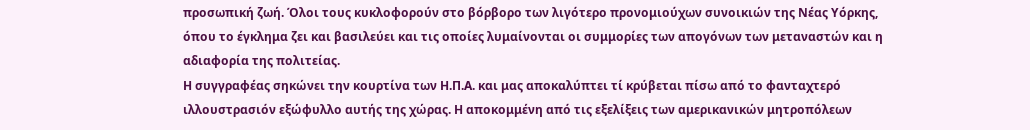προσωπική ζωή. Όλοι τους κυκλοφορούν στο βόρβορο των λιγότερο προνομιούχων συνοικιών της Νέας Υόρκης, όπου το έγκλημα ζει και βασιλεύει και τις οποίες λυμαίνονται οι συμμορίες των απογόνων των μεταναστών και η αδιαφορία της πολιτείας.
Η συγγραφέας σηκώνει την κουρτίνα των Η.Π.Α. και μας αποκαλύπτει τί κρύβεται πίσω από το φανταχτερό ιλλουστρασιόν εξώφυλλο αυτής της χώρας. Η αποκομμένη από τις εξελίξεις των αμερικανικών μητροπόλεων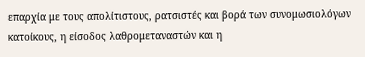επαρχία με τους απολίτιστους, ρατσιστές και βορά των συνομωσιολόγων κατοίκους, η είσοδος λαθρομεταναστών και η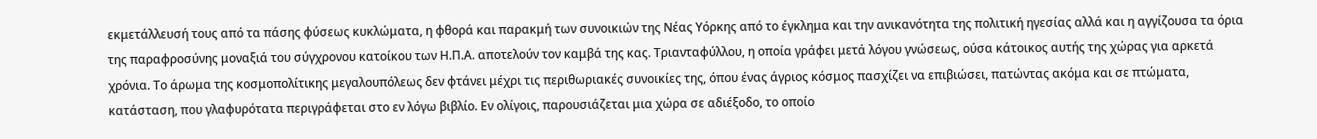εκμετάλλευσή τους από τα πάσης φύσεως κυκλώματα, η φθορά και παρακμή των συνοικιών της Νέας Υόρκης από το έγκλημα και την ανικανότητα της πολιτική ηγεσίας αλλά και η αγγίζουσα τα όρια της παραφροσύνης μοναξιά του σύγχρονου κατοίκου των Η.Π.Α. αποτελούν τον καμβά της κας. Τριανταφύλλου, η οποία γράφει μετά λόγου γνώσεως, ούσα κάτοικος αυτής της χώρας για αρκετά χρόνια. Το άρωμα της κοσμοπολίτικης μεγαλουπόλεως δεν φτάνει μέχρι τις περιθωριακές συνοικίες της, όπου ένας άγριος κόσμος πασχίζει να επιβιώσει, πατώντας ακόμα και σε πτώματα, κατάσταση, που γλαφυρότατα περιγράφεται στο εν λόγω βιβλίο. Εν ολίγοις, παρουσιάζεται μια χώρα σε αδιέξοδο, το οποίο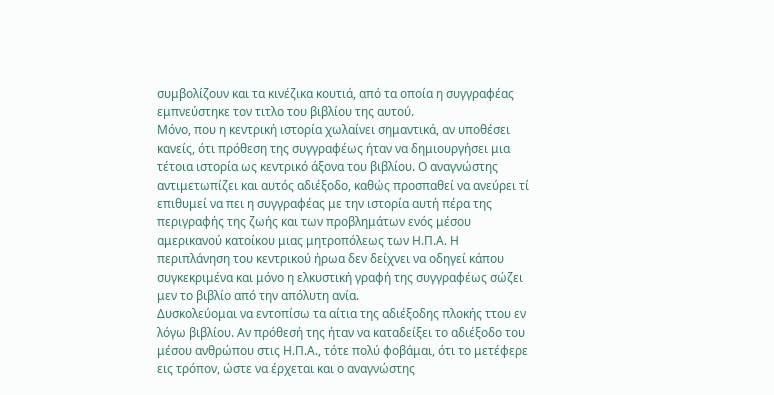συμβολίζουν και τα κινέζικα κουτιά, από τα οποία η συγγραφέας εμπνεύστηκε τον τιτλο του βιβλίου της αυτού.
Μόνο, που η κεντρική ιστορία χωλαίνει σημαντικά, αν υποθέσει κανείς, ότι πρόθεση της συγγραφέως ήταν να δημιουργήσει μια τέτοια ιστορία ως κεντρικό άξονα του βιβλίου. Ο αναγνώστης αντιμετωπίζει και αυτός αδιέξοδο, καθώς προσπαθεί να ανεύρει τί επιθυμεί να πει η συγγραφέας με την ιστορία αυτή πέρα της περιγραφής της ζωής και των προβλημάτων ενός μέσου αμερικανού κατοίκου μιας μητροπόλεως των Η.Π.Α. Η περιπλάνηση του κεντρικού ήρωα δεν δείχνει να οδηγεί κάπου συγκεκριμένα και μόνο η ελκυστική γραφή της συγγραφέως σώζει μεν το βιβλίο από την απόλυτη ανία.
Δυσκολεύομαι να εντοπίσω τα αίτια της αδιέξοδης πλοκής ττου εν λόγω βιβλίου. Αν πρόθεσή της ήταν να καταδείξει το αδιέξοδο του μέσου ανθρώπου στις Η.Π.Α., τότε πολύ φοβάμαι, ότι το μετέφερε εις τρόπον, ώστε να έρχεται και ο αναγνώστης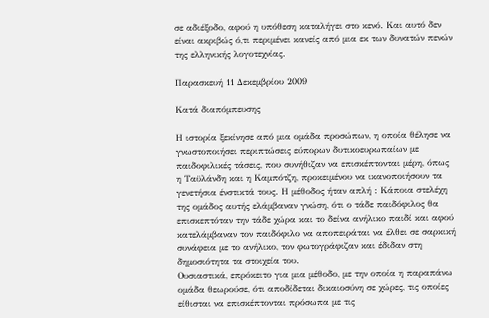σε αδιέξοδο, αφού η υπόθεση καταλήγει στο κενό. Και αυτό δεν είναι ακριβώς ό,τι περιμένει κανείς από μια εκ των δυνατών πενών της ελληνικής λογοτεχνίας.

Παρασκευή 11 Δεκεμβρίου 2009

Κατά διαπόμπευσης

Η ιστορία ξεκίνησε από μια ομάδα προσώπων, η οποία θέλησε να γνωστοποιήσει περιπτώσεις εύπορων δυτικοευρωπαίων με παιδοφιλικές τάσεις, που συνήθιζαν να επισκέπτονται μέρη, όπως η Ταϋλάνδη και η Καμπότζη, προκειμένου να ικανοποιήσουν τα γενετήσια ένστικτά τους. Η μέθοδος ήταν απλή : Κάποια στελέχη της ομάδος αυτής ελάμβαναν γνώση, ότι ο τάδε παιδόφιλος θα επισκεπτόταν την τάδε χώρα και το δείνα ανήλικο παιδί και αφού κατελάμβαναν τον παιδόφιλο να αποπειράται να έλθει σε σαρκική συνάφεια με το ανήλικο, τον φωτογράφιζαν και έδιδαν στη δημοσιότητα τα στοιχεία του.
Ουσιαστικά, επρόκειτο για μια μέθοδο, με την οποία η παραπάνω ομάδα θεωρούσε, ότι αποδίδεται δικαιοσύνη σε χώρες, τις οποίες είθισται να επισκέπτονται πρόσωπα με τις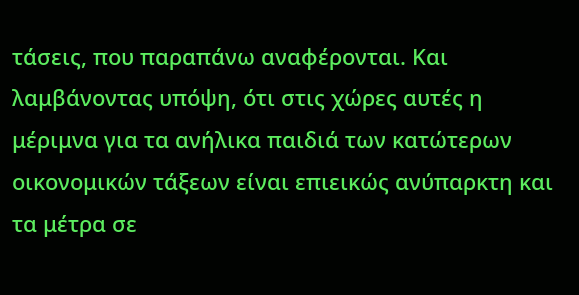τάσεις, που παραπάνω αναφέρονται. Και λαμβάνοντας υπόψη, ότι στις χώρες αυτές η μέριμνα για τα ανήλικα παιδιά των κατώτερων οικονομικών τάξεων είναι επιεικώς ανύπαρκτη και τα μέτρα σε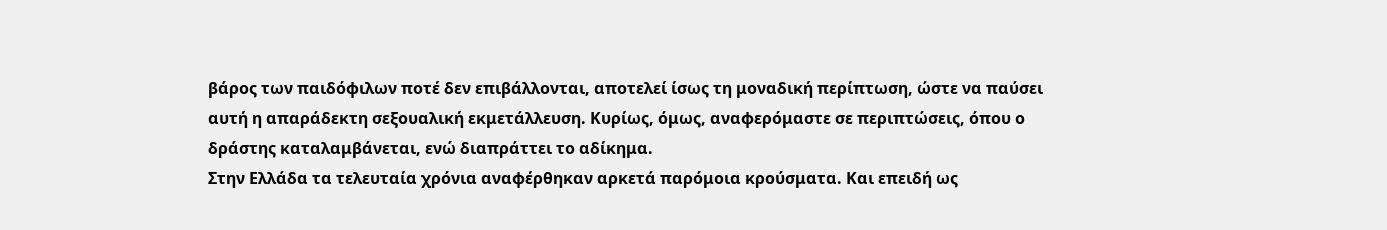βάρος των παιδόφιλων ποτέ δεν επιβάλλονται, αποτελεί ίσως τη μοναδική περίπτωση, ώστε να παύσει αυτή η απαράδεκτη σεξουαλική εκμετάλλευση. Κυρίως, όμως, αναφερόμαστε σε περιπτώσεις, όπου ο δράστης καταλαμβάνεται, ενώ διαπράττει το αδίκημα.
Στην Ελλάδα τα τελευταία χρόνια αναφέρθηκαν αρκετά παρόμοια κρούσματα. Και επειδή ως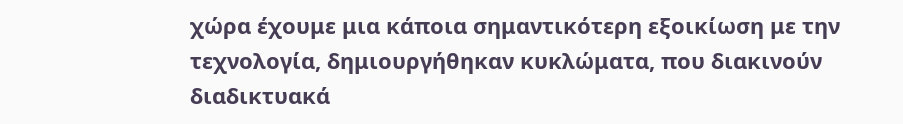χώρα έχουμε μια κάποια σημαντικότερη εξοικίωση με την τεχνολογία, δημιουργήθηκαν κυκλώματα, που διακινούν διαδικτυακά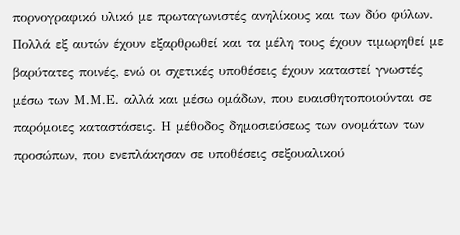πορνογραφικό υλικό με πρωταγωνιστές ανηλίκους και των δύο φύλων. Πολλά εξ αυτών έχουν εξαρθρωθεί και τα μέλη τους έχουν τιμωρηθεί με βαρύτατες ποινές, ενώ οι σχετικές υποθέσεις έχουν καταστεί γνωστές μέσω των Μ.Μ.Ε. αλλά και μέσω ομάδων, που ευαισθητοποιούνται σε παρόμοιες καταστάσεις. Η μέθοδος δημοσιεύσεως των ονομάτων των προσώπων, που ενεπλάκησαν σε υποθέσεις σεξουαλικού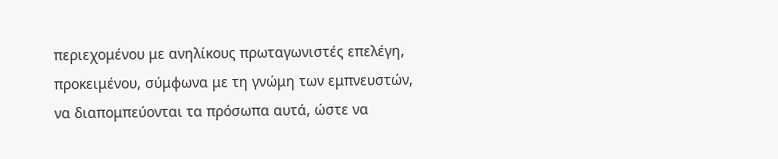περιεχομένου με ανηλίκους πρωταγωνιστές επελέγη, προκειμένου, σύμφωνα με τη γνώμη των εμπνευστών, να διαπομπεύονται τα πρόσωπα αυτά, ώστε να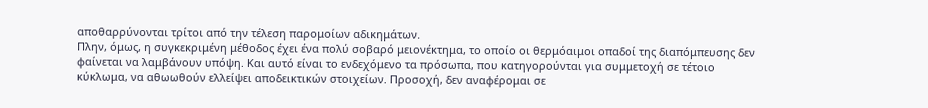αποθαρρύνονται τρίτοι από την τέλεση παρομοίων αδικημάτων.
Πλην, όμως, η συγκεκριμένη μέθοδος έχει ένα πολύ σοβαρό μειονέκτημα, το οποίο οι θερμόαιμοι οπαδοί της διαπόμπευσης δεν φαίνεται να λαμβάνουν υπόψη. Και αυτό είναι το ενδεχόμενο τα πρόσωπα, που κατηγορούνται για συμμετοχή σε τέτοιο κύκλωμα, να αθωωθούν ελλείψει αποδεικτικών στοιχείων. Προσοχή, δεν αναφέρομαι σε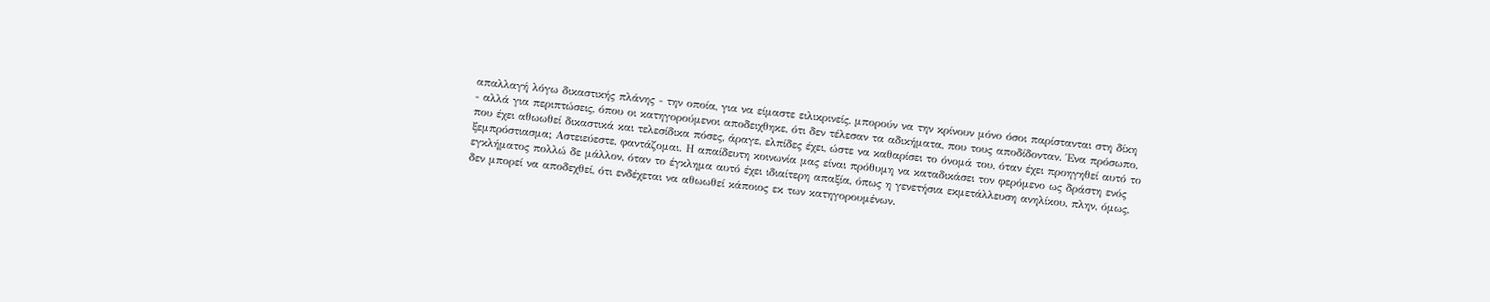απαλλαγή λόγω δικαστικής πλάνης - την οποία, για να είμαστε ειλικρινείς, μπορούν να την κρίνουν μόνο όσοι παρίστανται στη δίκη - αλλά για περιπτώσεις, όπου οι κατηγορούμενοι αποδειχθηκε, ότι δεν τέλεσαν τα αδικήματα, που τους αποδίδονταν. Ένα πρόσωπο, που έχει αθωωθεί δικαστικά και τελεσίδικα πόσες, άραγε, ελπίδες έχει, ώστε να καθαρίσει το όνομά του, όταν έχει προηγηθεί αυτό το ξεμπρόστιασμα; Αστειεύεστε, φαντάζομαι. Η απαίδευτη κοινωνία μας είναι πρόθυμη να καταδικάσει τον φερόμενο ως δράστη ενός εγκλήματος πολλώ δε μάλλον, όταν το έγκλημα αυτό έχει ιδιαίτερη απαξία, όπως η γενετήσια εκμετάλλευση ανηλίκου, πλην, όμως, δεν μπορεί να αποδεχθεί, ότι ενδέχεται να αθωωθεί κάποιος εκ των κατηγορουμένων.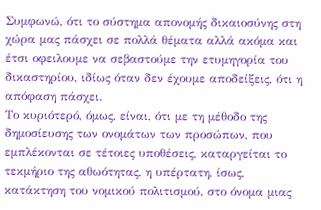Συμφωνώ, ότι το σύστημα απονομής δικαιοσύνης στη χώρα μας πάσχει σε πολλά θέματα αλλά ακόμα και έτσι οφειλουμε να σεβαστούμε την ετυμηγορία του δικαστηρίου, ιδίως όταν δεν έχουμε αποδείξεις, ότι η απόφαση πάσχει.
Το κυριότερό, όμως, είναι, ότι με τη μέθοδο της δημοσίευσης των ονομάτων των προσώπων, που εμπλέκονται σε τέτοιες υποθέσεις, καταργείται το τεκμήριο της αθωότητας, η υπέρτατη, ίσως, κατάκτηση του νομικού πολιτισμού, στο όνομα μιας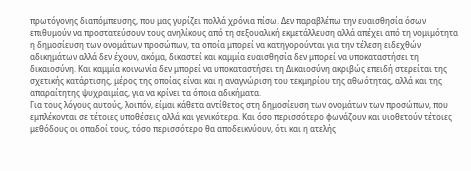πρωτόγονης διαπόμπευσης, που μας γυρίζει πολλά χρόνια πίσω. Δεν παραβλέπω την ευαισθησία όσων επιθυμούν να προστατεύσουν τους ανηλίκους από τη σεξουαλική εκμετάλλευση αλλά απέχει από τη νομιμότητα η δημοσίευση των ονομάτων προσώπων, τα οποία μπορεί να κατηγορούνται για την τέλεση ειδεχθών αδικημάτων αλλά δεν έχουν, ακόμα, δικαστεί και καμμία ευαισθησία δεν μπορεί να υποκαταστήσει τη δικαιοσύνη. Και καμμία κοινωνία δεν μπορεί να υποκαταστήσει τη Δικαιοσύνη ακριβώς επειδή στερείται της σχετικής κατάρτισης, μέρος της οποίας είναι και η αναγνώριση του τεκμηρίου της αθωότητας, αλλά και της απαραίτητης ψυχραιμίας, για να κρίνει τα όποια αδικήματα.
Για τους λόγους αυτούς, λοιπόν, είμαι κάθετα αντίθετος στη δημοσίευση των ονομάτων των προσώπων, που εμπλέκονται σε τέτοιες υποθέσεις αλλά και γενικότερα. Και όσο περισσότερο φωνάζουν και υιοθετούν τέτοιες μεθόδους οι οπαδοί τους, τόσο περισσότερο θα αποδεικνύουν, ότι και η ατελής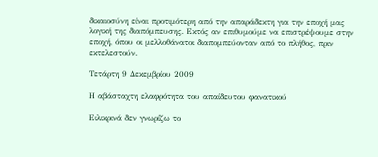δικαιοσύνη είναι προτιμότερη από την απαράδεκτη για την εποχή μας λογική της διαπόμπευσης. Εκτός αν επιθυμούμε να επιστρέψουμε στην εποχή, όπου οι μελλοθάνατοι διαπομπεύονταν από το πλήθος, πριν εκτελεστούν.

Τετάρτη 9 Δεκεμβρίου 2009

Η αβάσταχτη ελαφρότητα του απαίδευτου φανατικού

Ειλικρινά δεν γνωρίζω το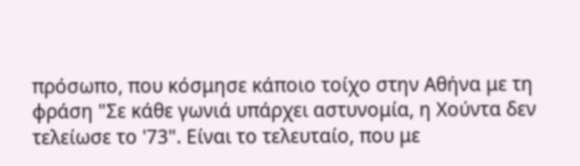πρόσωπο, που κόσμησε κάποιο τοίχο στην Αθήνα με τη φράση "Σε κάθε γωνιά υπάρχει αστυνομία, η Χούντα δεν τελείωσε το '73". Είναι το τελευταίο, που με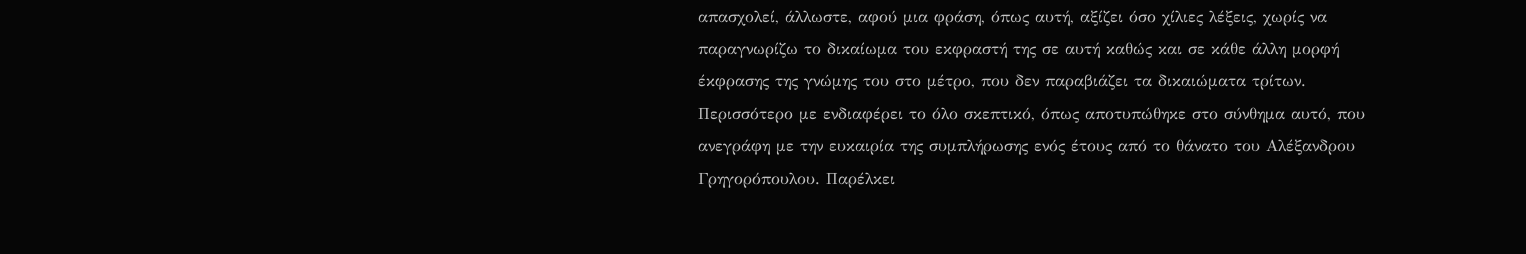απασχολεί, άλλωστε, αφού μια φράση, όπως αυτή, αξίζει όσο χίλιες λέξεις, χωρίς να παραγνωρίζω το δικαίωμα του εκφραστή της σε αυτή καθώς και σε κάθε άλλη μορφή έκφρασης της γνώμης του στο μέτρο, που δεν παραβιάζει τα δικαιώματα τρίτων.
Περισσότερο με ενδιαφέρει το όλο σκεπτικό, όπως αποτυπώθηκε στο σύνθημα αυτό, που ανεγράφη με την ευκαιρία της συμπλήρωσης ενός έτους από το θάνατο του Αλέξανδρου Γρηγορόπουλου. Παρέλκει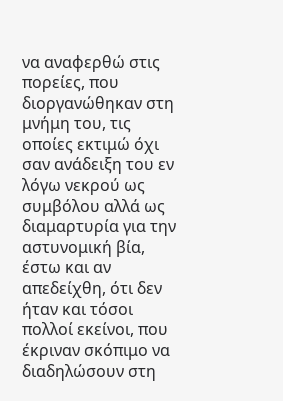να αναφερθώ στις πορείες, που διοργανώθηκαν στη μνήμη του, τις οποίες εκτιμώ όχι σαν ανάδειξη του εν λόγω νεκρού ως συμβόλου αλλά ως διαμαρτυρία για την αστυνομική βία, έστω και αν απεδείχθη, ότι δεν ήταν και τόσοι πολλοί εκείνοι, που έκριναν σκόπιμο να διαδηλώσουν στη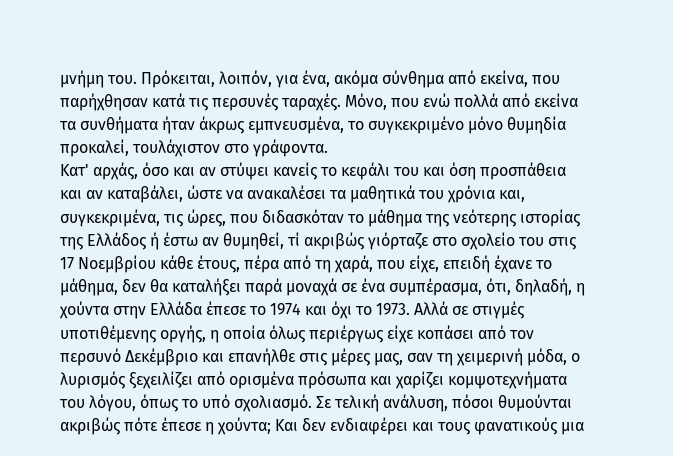μνήμη του. Πρόκειται, λοιπόν, για ένα, ακόμα σύνθημα από εκείνα, που παρήχθησαν κατά τις περσυνές ταραχές. Μόνο, που ενώ πολλά από εκείνα τα συνθήματα ήταν άκρως εμπνευσμένα, το συγκεκριμένο μόνο θυμηδία προκαλεί, τουλάχιστον στο γράφοντα.
Κατ' αρχάς, όσο και αν στύψει κανείς το κεφάλι του και όση προσπάθεια και αν καταβάλει, ώστε να ανακαλέσει τα μαθητικά του χρόνια και, συγκεκριμένα, τις ώρες, που διδασκόταν το μάθημα της νεότερης ιστορίας της Ελλάδος ή έστω αν θυμηθεί, τί ακριβώς γιόρταζε στο σχολείο του στις 17 Νοεμβρίου κάθε έτους, πέρα από τη χαρά, που είχε, επειδή έχανε το μάθημα, δεν θα καταλήξει παρά μοναχά σε ένα συμπέρασμα, ότι, δηλαδή, η χούντα στην Ελλάδα έπεσε το 1974 και όχι το 1973. Αλλά σε στιγμές υποτιθέμενης οργής, η οποία όλως περιέργως είχε κοπάσει από τον περσυνό Δεκέμβριο και επανήλθε στις μέρες μας, σαν τη χειμερινή μόδα, ο λυρισμός ξεχειλίζει από ορισμένα πρόσωπα και χαρίζει κομψοτεχνήματα του λόγου, όπως το υπό σχολιασμό. Σε τελική ανάλυση, πόσοι θυμούνται ακριβώς πότε έπεσε η χούντα; Και δεν ενδιαφέρει και τους φανατικούς μια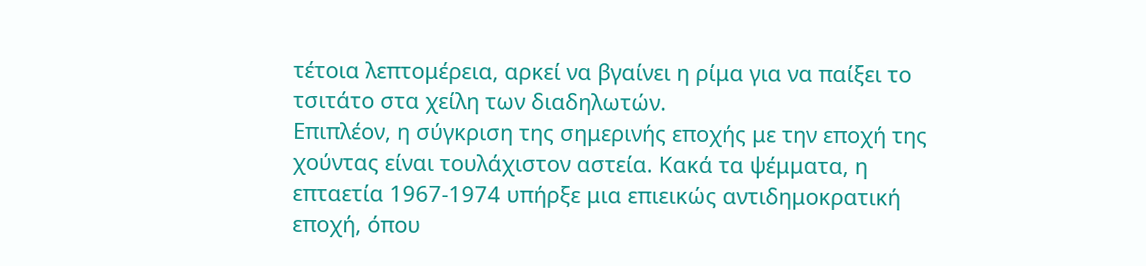τέτοια λεπτομέρεια, αρκεί να βγαίνει η ρίμα για να παίξει το τσιτάτο στα χείλη των διαδηλωτών.
Επιπλέον, η σύγκριση της σημερινής εποχής με την εποχή της χούντας είναι τουλάχιστον αστεία. Κακά τα ψέμματα, η επταετία 1967-1974 υπήρξε μια επιεικώς αντιδημοκρατική εποχή, όπου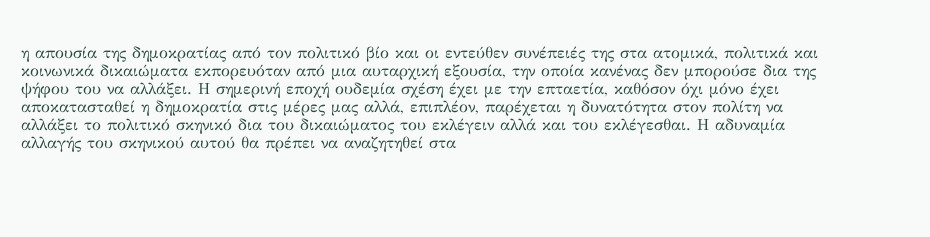η απουσία της δημοκρατίας από τον πολιτικό βίο και οι εντεύθεν συνέπειές της στα ατομικά, πολιτικά και κοινωνικά δικαιώματα εκπορευόταν από μια αυταρχική εξουσία, την οποία κανένας δεν μπορούσε δια της ψήφου του να αλλάξει. Η σημερινή εποχή ουδεμία σχέση έχει με την επταετία, καθόσον όχι μόνο έχει αποκατασταθεί η δημοκρατία στις μέρες μας αλλά, επιπλέον, παρέχεται η δυνατότητα στον πολίτη να αλλάξει το πολιτικό σκηνικό δια του δικαιώματος του εκλέγειν αλλά και του εκλέγεσθαι. Η αδυναμία αλλαγής του σκηνικού αυτού θα πρέπει να αναζητηθεί στα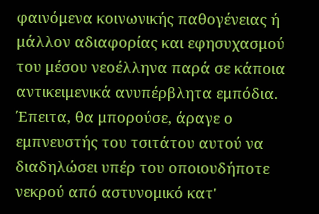φαινόμενα κοινωνικής παθογένειας ή μάλλον αδιαφορίας και εφησυχασμού του μέσου νεοέλληνα παρά σε κάποια αντικειμενικά ανυπέρβλητα εμπόδια.
Έπειτα, θα μπορούσε, άραγε ο εμπνευστής του τσιτάτου αυτού να διαδηλώσει υπέρ του οποιουδήποτε νεκρού από αστυνομικό κατ'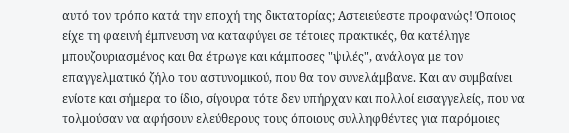αυτό τον τρόπο κατά την εποχή της δικτατορίας; Αστειεύεστε προφανώς! Όποιος είχε τη φαεινή έμπνευση να καταφύγει σε τέτοιες πρακτικές, θα κατέληγε μπουζουριασμένος και θα έτρωγε και κάμποσες "ψιλές", ανάλογα με τον επαγγελματικό ζήλο του αστυνομικού, που θα τον συνελάμβανε. Και αν συμβαίνει ενίοτε και σήμερα το ίδιο, σίγουρα τότε δεν υπήρχαν και πολλοί εισαγγελείς, που να τολμούσαν να αφήσουν ελεύθερους τους όποιους συλληφθέντες για παρόμοιες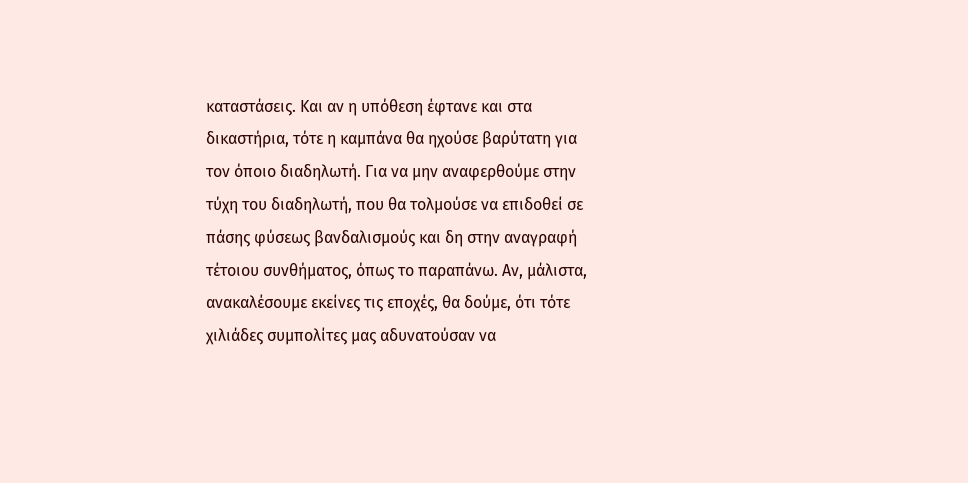καταστάσεις. Και αν η υπόθεση έφτανε και στα δικαστήρια, τότε η καμπάνα θα ηχούσε βαρύτατη για τον όποιο διαδηλωτή. Για να μην αναφερθούμε στην τύχη του διαδηλωτή, που θα τολμούσε να επιδοθεί σε πάσης φύσεως βανδαλισμούς και δη στην αναγραφή τέτοιου συνθήματος, όπως το παραπάνω. Αν, μάλιστα, ανακαλέσουμε εκείνες τις εποχές, θα δούμε, ότι τότε χιλιάδες συμπολίτες μας αδυνατούσαν να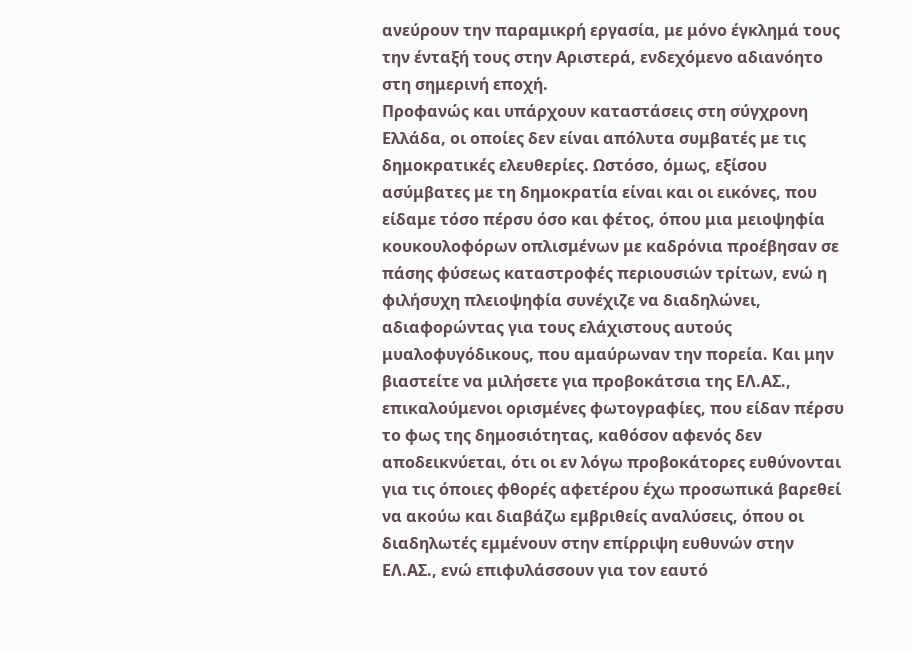ανεύρουν την παραμικρή εργασία, με μόνο έγκλημά τους την ένταξή τους στην Αριστερά, ενδεχόμενο αδιανόητο στη σημερινή εποχή.
Προφανώς και υπάρχουν καταστάσεις στη σύγχρονη Ελλάδα, οι οποίες δεν είναι απόλυτα συμβατές με τις δημοκρατικές ελευθερίες. Ωστόσο, όμως, εξίσου ασύμβατες με τη δημοκρατία είναι και οι εικόνες, που είδαμε τόσο πέρσυ όσο και φέτος, όπου μια μειοψηφία κουκουλοφόρων οπλισμένων με καδρόνια προέβησαν σε πάσης φύσεως καταστροφές περιουσιών τρίτων, ενώ η φιλήσυχη πλειοψηφία συνέχιζε να διαδηλώνει, αδιαφορώντας για τους ελάχιστους αυτούς μυαλοφυγόδικους, που αμαύρωναν την πορεία. Και μην βιαστείτε να μιλήσετε για προβοκάτσια της ΕΛ.ΑΣ., επικαλούμενοι ορισμένες φωτογραφίες, που είδαν πέρσυ το φως της δημοσιότητας, καθόσον αφενός δεν αποδεικνύεται, ότι οι εν λόγω προβοκάτορες ευθύνονται για τις όποιες φθορές αφετέρου έχω προσωπικά βαρεθεί να ακούω και διαβάζω εμβριθείς αναλύσεις, όπου οι διαδηλωτές εμμένουν στην επίρριψη ευθυνών στην ΕΛ.ΑΣ., ενώ επιφυλάσσουν για τον εαυτό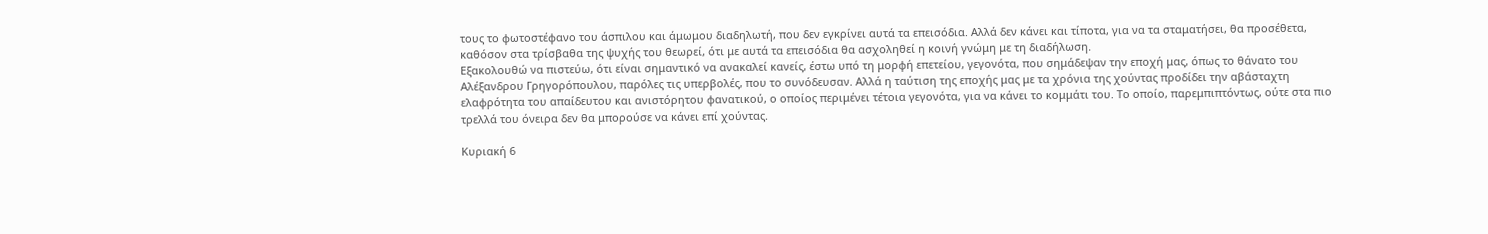τους το φωτοστέφανο του άσπιλου και άμωμου διαδηλωτή, που δεν εγκρίνει αυτά τα επεισόδια. Αλλά δεν κάνει και τίποτα, για να τα σταματήσει, θα προσέθετα, καθόσον στα τρίσβαθα της ψυχής του θεωρεί, ότι με αυτά τα επεισόδια θα ασχοληθεί η κοινή γνώμη με τη διαδήλωση.
Εξακολουθώ να πιστεύω, ότι είναι σημαντικό να ανακαλεί κανείς, έστω υπό τη μορφή επετείου, γεγονότα, που σημάδεψαν την εποχή μας, όπως το θάνατο του Αλέξανδρου Γρηγορόπουλου, παρόλες τις υπερβολές, που το συνόδευσαν. Αλλά η ταύτιση της εποχής μας με τα χρόνια της χούντας προδίδει την αβάσταχτη ελαφρότητα του απαίδευτου και ανιστόρητου φανατικού, ο οποίος περιμένει τέτοια γεγονότα, για να κάνει το κομμάτι του. Το οποίο, παρεμπιπτόντως, ούτε στα πιο τρελλά του όνειρα δεν θα μπορούσε να κάνει επί χούντας.

Κυριακή 6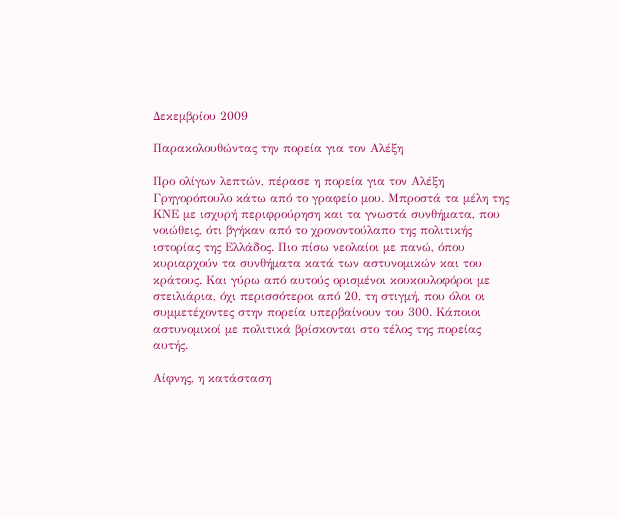Δεκεμβρίου 2009

Παρακολουθώντας την πορεία για τον Αλέξη

Προ ολίγων λεπτών, πέρασε η πορεία για τον Αλέξη Γρηγορόπουλο κάτω από το γραφείο μου. Μπροστά τα μέλη της ΚΝΕ με ισχυρή περιφρούρηση και τα γνωστά συνθήματα, που νοιώθεις, ότι βγήκαν από το χρονοντούλαπο της πολιτικής ιστορίας της Ελλάδος. Πιο πίσω νεολαίοι με πανώ, όπου κυριαρχούν τα συνθήματα κατά των αστυνομικών και του κράτους. Και γύρω από αυτούς ορισμένοι κουκουλοφόροι με στειλιάρια, όχι περισσότεροι από 20, τη στιγμή, που όλοι οι συμμετέχοντες στην πορεία υπερβαίνουν του 300. Κάποιοι αστυνομικοί με πολιτικά βρίσκονται στο τέλος της πορείας αυτής.

Αίφνης, η κατάσταση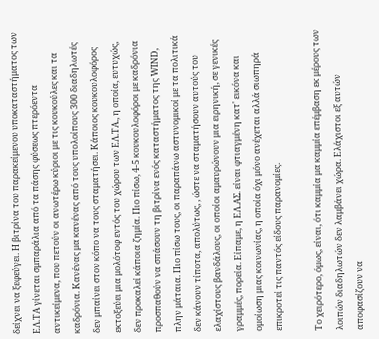δείχνει να ξεφεύγει. Η βιτρίνα του παρακείμενου υποκαταστήματος των ΕΛ.ΤΑ γίνεται σμπαράλια από τα πάσης φύσεως πτερόεντα αντικείμενα, που πετούν οι ανωτέρω κύριοι με τις κουκούλες και τα καδρόνια. Κανένας μα κανένας από τους υπολοίπους 300 διαδηλωτές δεν μπαίνει στον κόπο να τους σταματήσει. Κάποιος κουκουλοφόρος εκτοξεύει μια μολότοφ εντός του χώρου των ΕΛ.ΤΑ., η οποία, ευτυχώς, δεν προκαλεί κάποια ζημία. Πιο πίσω, 4-5 κουκουλοφόροι με καδρόνια προσπαθούν να σπάσουν τη βιτρίνα ενός καταστήματος της WIND, πλην μάταια. Πιο πίσω τους, οι παραπάνω αστυνομικοί με τα πολιτικά δεν κάνουν τίποτα, απολύτως, , ώστε να σταματήσουν αυτούς του ελαχίστους βανδάλους, οι οποίοι αμαυρώνουν μια ειρηνική, σε γενικές γραμμές, πορεία. Είπαμε, η ΕΛ.ΑΣ. είναι φτιαγμένη κατ' εικόνα και ομοίωση μιας κοινωνίας, η οποία όχι μόνο ανέχεται αλλά σιωπηρά επικροτεί τις παντός είδους παρανομίες.

Το χειρότερο, όμως, είναι, ότι καμμία μα καμμία επέμβαση εκ μέρους των λοιπών διαδηλωτών δεν λαμβάνει χώρα. Ελάχιστοι εξ αυτών αποφασίζουν να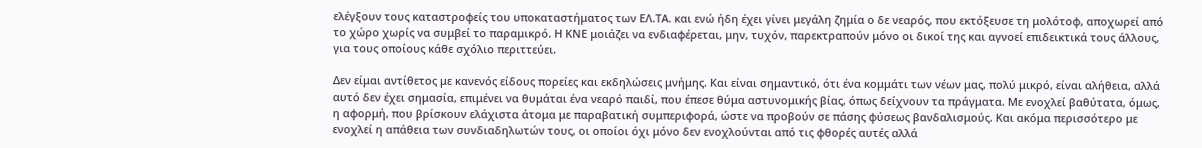ελέγξουν τους καταστροφείς του υποκαταστήματος των ΕΛ.ΤΑ. και ενώ ήδη έχει γίνει μεγάλη ζημία ο δε νεαρός, που εκτόξευσε τη μολότοφ, αποχωρεί από το χώρο χωρίς να συμβεί το παραμικρό. Η ΚΝΕ μοιάζει να ενδιαφέρεται, μην, τυχόν, παρεκτραπούν μόνο οι δικοί της και αγνοεί επιδεικτικά τους άλλους, για τους οποίους κάθε σχόλιο περιττεύει.

Δεν είμαι αντίθετος με κανενός είδους πορείες και εκδηλώσεις μνήμης. Και είναι σημαντικό, ότι ένα κομμάτι των νέων μας, πολύ μικρό, είναι αλήθεια, αλλά αυτό δεν έχει σημασία, επιμένει να θυμάται ένα νεαρό παιδί, που έπεσε θύμα αστυνομικής βίας, όπως δείχνουν τα πράγματα. Με ενοχλεί βαθύτατα, όμως, η αφορμή, που βρίσκουν ελάχιστα άτομα με παραβατική συμπεριφορά, ώστε να προβούν σε πάσης φύσεως βανδαλισμούς. Και ακόμα περισσότερο με ενοχλεί η απάθεια των συνδιαδηλωτών τους, οι οποίοι όχι μόνο δεν ενοχλούνται από τις φθορές αυτές αλλά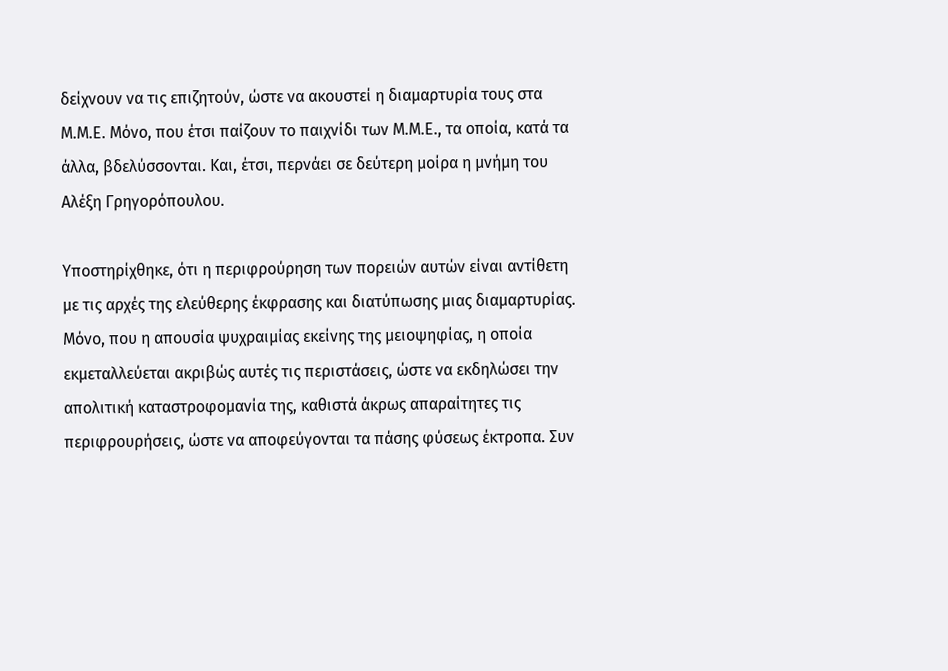δείχνουν να τις επιζητούν, ώστε να ακουστεί η διαμαρτυρία τους στα Μ.Μ.Ε. Μόνο, που έτσι παίζουν το παιχνίδι των Μ.Μ.Ε., τα οποία, κατά τα άλλα, βδελύσσονται. Και, έτσι, περνάει σε δεύτερη μοίρα η μνήμη του Αλέξη Γρηγορόπουλου.

Υποστηρίχθηκε, ότι η περιφρούρηση των πορειών αυτών είναι αντίθετη με τις αρχές της ελεύθερης έκφρασης και διατύπωσης μιας διαμαρτυρίας. Μόνο, που η απουσία ψυχραιμίας εκείνης της μειοψηφίας, η οποία εκμεταλλεύεται ακριβώς αυτές τις περιστάσεις, ώστε να εκδηλώσει την απολιτική καταστροφομανία της, καθιστά άκρως απαραίτητες τις περιφρουρήσεις, ώστε να αποφεύγονται τα πάσης φύσεως έκτροπα. Συν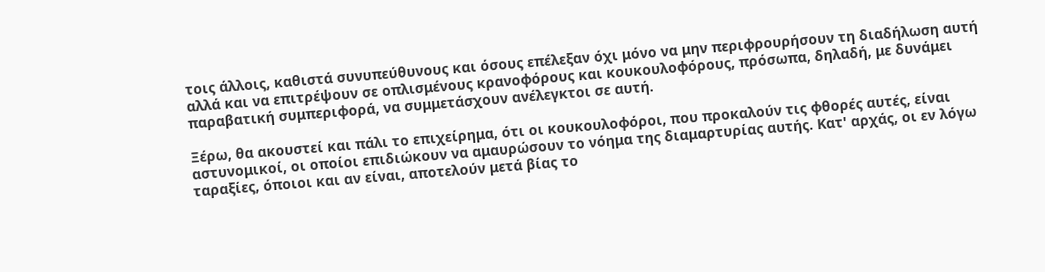τοις άλλοις, καθιστά συνυπεύθυνους και όσους επέλεξαν όχι μόνο να μην περιφρουρήσουν τη διαδήλωση αυτή αλλά και να επιτρέψουν σε οπλισμένους κρανοφόρους και κουκουλοφόρους, πρόσωπα, δηλαδή, με δυνάμει παραβατική συμπεριφορά, να συμμετάσχουν ανέλεγκτοι σε αυτή.

Ξέρω, θα ακουστεί και πάλι το επιχείρημα, ότι οι κουκουλοφόροι, που προκαλούν τις φθορές αυτές, είναι αστυνομικοί, οι οποίοι επιδιώκουν να αμαυρώσουν το νόημα της διαμαρτυρίας αυτής. Κατ' αρχάς, οι εν λόγω ταραξίες, όποιοι και αν είναι, αποτελούν μετά βίας το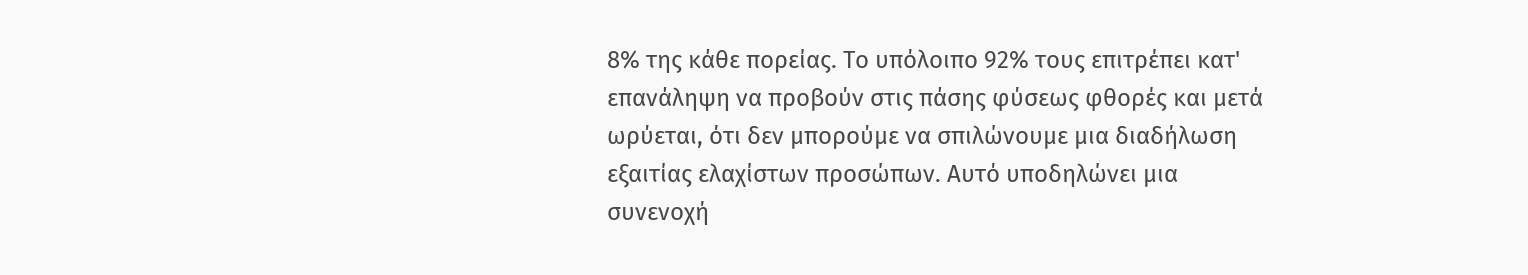8% της κάθε πορείας. Το υπόλοιπο 92% τους επιτρέπει κατ' επανάληψη να προβούν στις πάσης φύσεως φθορές και μετά ωρύεται, ότι δεν μπορούμε να σπιλώνουμε μια διαδήλωση εξαιτίας ελαχίστων προσώπων. Αυτό υποδηλώνει μια συνενοχή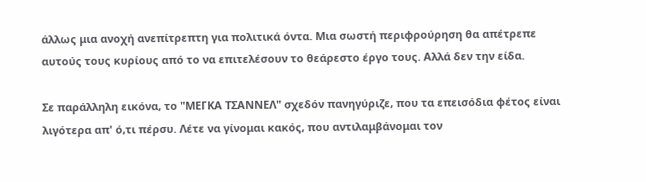άλλως μια ανοχή ανεπίτρεπτη για πολιτικά όντα. Μια σωστή περιφρούρηση θα απέτρεπε αυτούς τους κυρίους από το να επιτελέσουν το θεάρεστο έργο τους. Αλλά δεν την είδα.

Σε παράλληλη εικόνα, το "ΜΕΓΚΑ ΤΣΑΝΝΕΛ" σχεδόν πανηγύριζε, που τα επεισόδια φέτος είναι λιγότερα απ' ό,τι πέρσυ. Λέτε να γίνομαι κακός, που αντιλαμβάνομαι τον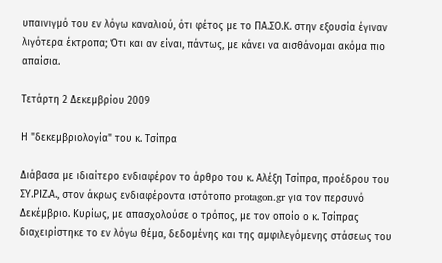υπαινιγμό του εν λόγω καναλιού, ότι φέτος με το ΠΑ.ΣΟ.Κ. στην εξουσία έγιναν λιγότερα έκτροπα; Ότι και αν είναι, πάντως, με κάνει να αισθάνομαι ακόμα πιο απαίσια.

Τετάρτη 2 Δεκεμβρίου 2009

Η "δεκεμβριολογία" του κ. Τσίπρα

Διάβασα με ιδιαίτερο ενδιαφέρον το άρθρο του κ. Αλέξη Τσίπρα, προέδρου του ΣΥ.ΡΙΖ.Α., στον άκρως ενδιαφέροντα ιστότοπο protagon.gr για τον περσυνό Δεκέμβριο. Κυρίως, με απασχολούσε ο τρόπος, με τον οποίο ο κ. Τσίπρας διαχειρίστηκε το εν λόγω θέμα, δεδομένης και της αμφιλεγόμενης στάσεως του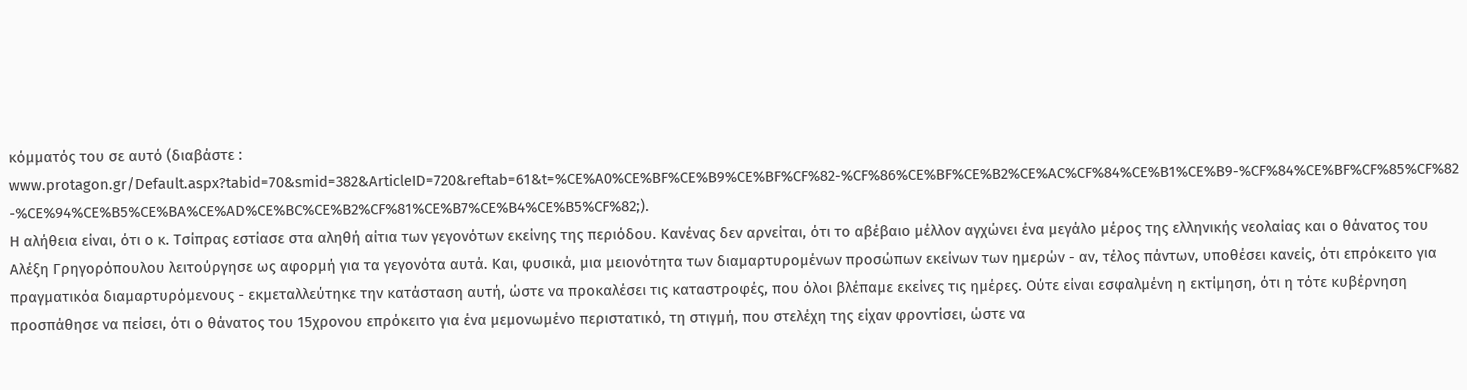κόμματός του σε αυτό (διαβάστε : www.protagon.gr/Default.aspx?tabid=70&smid=382&ArticleID=720&reftab=61&t=%CE%A0%CE%BF%CE%B9%CE%BF%CF%82-%CF%86%CE%BF%CE%B2%CE%AC%CF%84%CE%B1%CE%B9-%CF%84%CE%BF%CF%85%CF%82-%CE%94%CE%B5%CE%BA%CE%AD%CE%BC%CE%B2%CF%81%CE%B7%CE%B4%CE%B5%CF%82;).
Η αλήθεια είναι, ότι ο κ. Τσίπρας εστίασε στα αληθή αίτια των γεγονότων εκείνης της περιόδου. Κανένας δεν αρνείται, ότι το αβέβαιο μέλλον αγχώνει ένα μεγάλο μέρος της ελληνικής νεολαίας και ο θάνατος του Αλέξη Γρηγορόπουλου λειτούργησε ως αφορμή για τα γεγονότα αυτά. Και, φυσικά, μια μειονότητα των διαμαρτυρομένων προσώπων εκείνων των ημερών - αν, τέλος πάντων, υποθέσει κανείς, ότι επρόκειτο για πραγματικόα διαμαρτυρόμενους - εκμεταλλεύτηκε την κατάσταση αυτή, ώστε να προκαλέσει τις καταστροφές, που όλοι βλέπαμε εκείνες τις ημέρες. Ούτε είναι εσφαλμένη η εκτίμηση, ότι η τότε κυβέρνηση προσπάθησε να πείσει, ότι ο θάνατος του 15χρονου επρόκειτο για ένα μεμονωμένο περιστατικό, τη στιγμή, που στελέχη της είχαν φροντίσει, ώστε να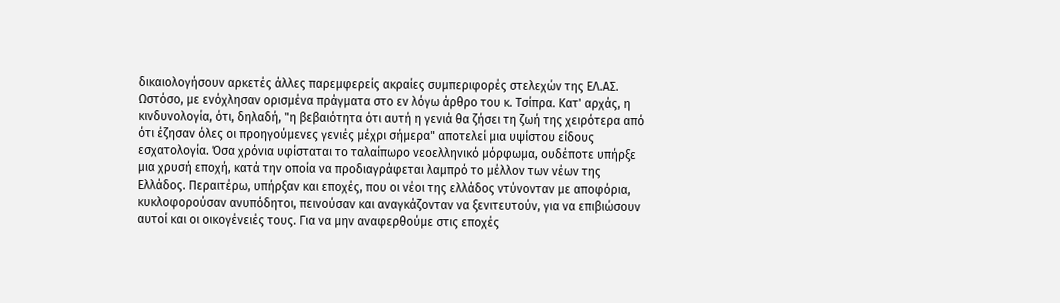δικαιολογήσουν αρκετές άλλες παρεμφερείς ακραίες συμπεριφορές στελεχών της ΕΛ.ΑΣ.
Ωστόσο, με ενόχλησαν ορισμένα πράγματα στο εν λόγω άρθρο του κ. Τσίπρα. Κατ' αρχάς, η κινδυνολογία, ότι, δηλαδή, "η βεβαιότητα ότι αυτή η γενιά θα ζήσει τη ζωή της χειρότερα από ότι έζησαν όλες οι προηγούμενες γενιές μέχρι σήμερα" αποτελεί μια υψίστου είδους εσχατολογία. Όσα χρόνια υφίσταται το ταλαίπωρο νεοελληνικό μόρφωμα, ουδέποτε υπήρξε μια χρυσή εποχή, κατά την οποία να προδιαγράφεται λαμπρό το μέλλον των νέων της Ελλάδος. Περαιτέρω, υπήρξαν και εποχές, που οι νέοι της ελλάδος ντύνονταν με αποφόρια, κυκλοφορούσαν ανυπόδητοι, πεινούσαν και αναγκάζονταν να ξενιτευτούν, για να επιβιώσουν αυτοί και οι οικογένειές τους. Για να μην αναφερθούμε στις εποχές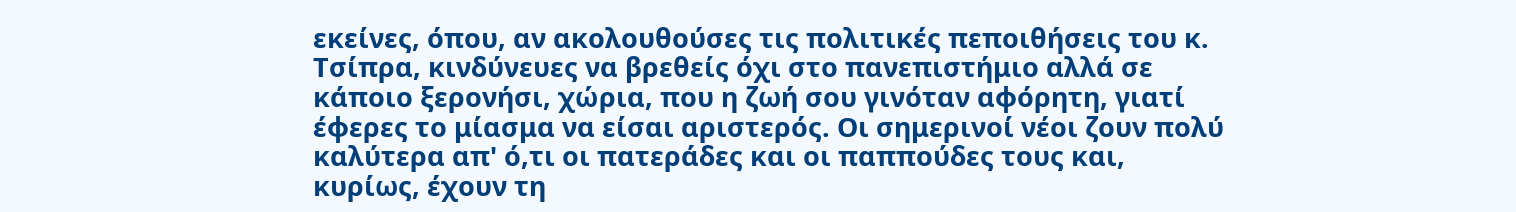εκείνες, όπου, αν ακολουθούσες τις πολιτικές πεποιθήσεις του κ. Τσίπρα, κινδύνευες να βρεθείς όχι στο πανεπιστήμιο αλλά σε κάποιο ξερονήσι, χώρια, που η ζωή σου γινόταν αφόρητη, γιατί έφερες το μίασμα να είσαι αριστερός. Οι σημερινοί νέοι ζουν πολύ καλύτερα απ' ό,τι οι πατεράδες και οι παππούδες τους και, κυρίως, έχουν τη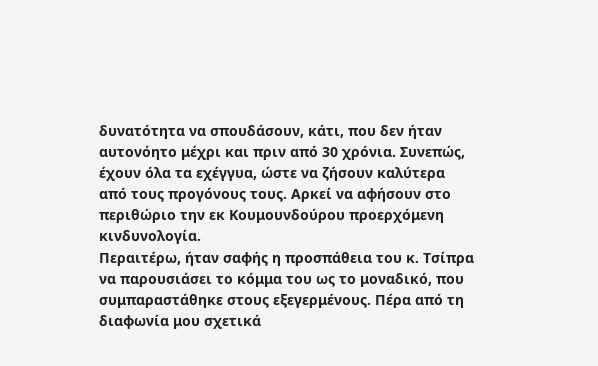δυνατότητα να σπουδάσουν, κάτι, που δεν ήταν αυτονόητο μέχρι και πριν από 30 χρόνια. Συνεπώς, έχουν όλα τα εχέγγυα, ώστε να ζήσουν καλύτερα από τους προγόνους τους. Αρκεί να αφήσουν στο περιθώριο την εκ Κουμουνδούρου προερχόμενη κινδυνολογία.
Περαιτέρω, ήταν σαφής η προσπάθεια του κ. Τσίπρα να παρουσιάσει το κόμμα του ως το μοναδικό, που συμπαραστάθηκε στους εξεγερμένους. Πέρα από τη διαφωνία μου σχετικά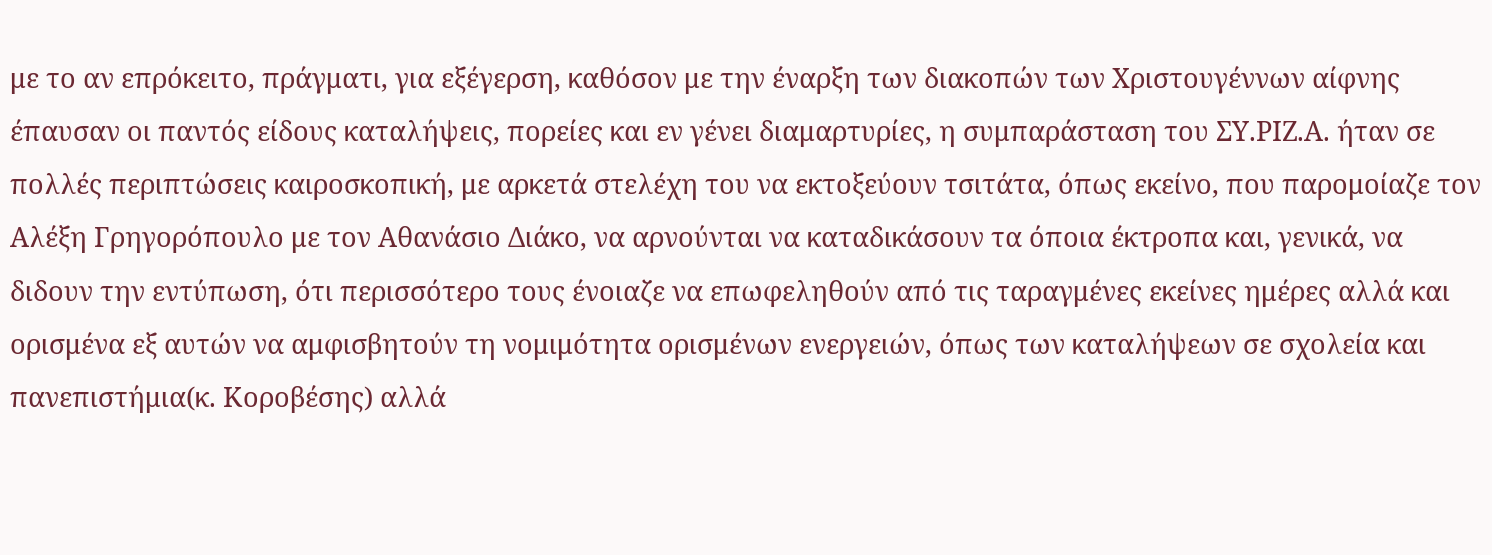με το αν επρόκειτο, πράγματι, για εξέγερση, καθόσον με την έναρξη των διακοπών των Χριστουγέννων αίφνης έπαυσαν οι παντός είδους καταλήψεις, πορείες και εν γένει διαμαρτυρίες, η συμπαράσταση του ΣΥ.ΡΙΖ.Α. ήταν σε πολλές περιπτώσεις καιροσκοπική, με αρκετά στελέχη του να εκτοξεύουν τσιτάτα, όπως εκείνο, που παρομοίαζε τον Αλέξη Γρηγορόπουλο με τον Αθανάσιο Διάκο, να αρνούνται να καταδικάσουν τα όποια έκτροπα και, γενικά, να διδουν την εντύπωση, ότι περισσότερο τους ένοιαζε να επωφεληθούν από τις ταραγμένες εκείνες ημέρες αλλά και ορισμένα εξ αυτών να αμφισβητούν τη νομιμότητα ορισμένων ενεργειών, όπως των καταλήψεων σε σχολεία και πανεπιστήμια(κ. Κοροβέσης) αλλά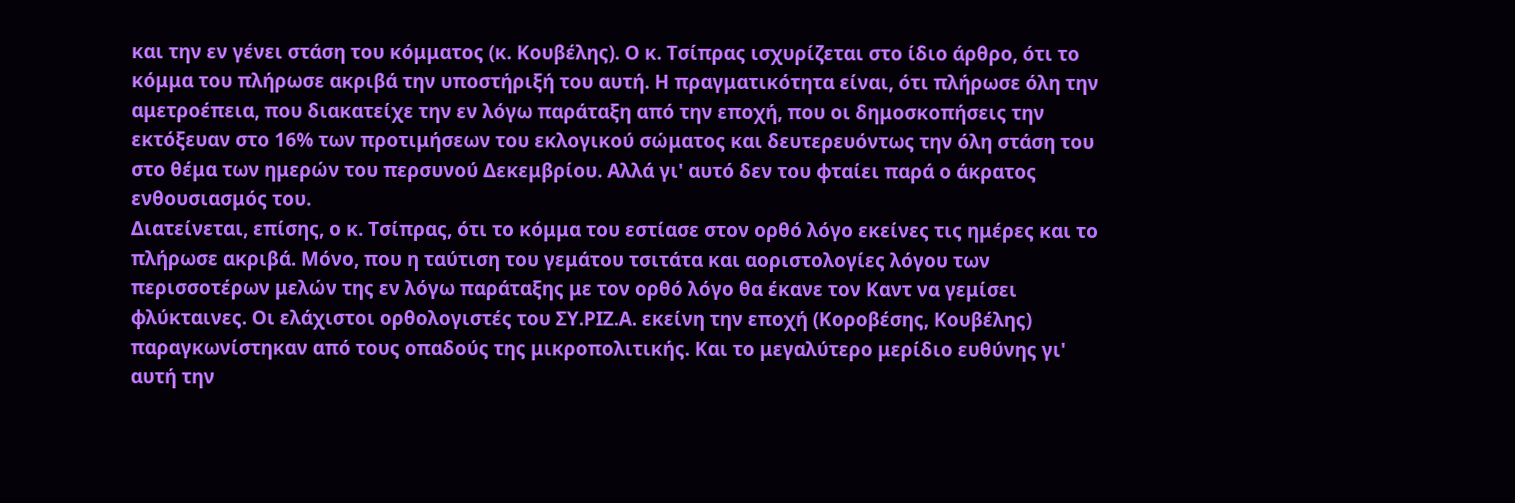και την εν γένει στάση του κόμματος (κ. Κουβέλης). Ο κ. Τσίπρας ισχυρίζεται στο ίδιο άρθρο, ότι το κόμμα του πλήρωσε ακριβά την υποστήριξή του αυτή. Η πραγματικότητα είναι, ότι πλήρωσε όλη την αμετροέπεια, που διακατείχε την εν λόγω παράταξη από την εποχή, που οι δημοσκοπήσεις την εκτόξευαν στο 16% των προτιμήσεων του εκλογικού σώματος και δευτερευόντως την όλη στάση του στο θέμα των ημερών του περσυνού Δεκεμβρίου. Αλλά γι' αυτό δεν του φταίει παρά ο άκρατος ενθουσιασμός του.
Διατείνεται, επίσης, ο κ. Τσίπρας, ότι το κόμμα του εστίασε στον ορθό λόγο εκείνες τις ημέρες και το πλήρωσε ακριβά. Μόνο, που η ταύτιση του γεμάτου τσιτάτα και αοριστολογίες λόγου των περισσοτέρων μελών της εν λόγω παράταξης με τον ορθό λόγο θα έκανε τον Καντ να γεμίσει φλύκταινες. Οι ελάχιστοι ορθολογιστές του ΣΥ.ΡΙΖ.Α. εκείνη την εποχή (Κοροβέσης, Κουβέλης) παραγκωνίστηκαν από τους οπαδούς της μικροπολιτικής. Και το μεγαλύτερο μερίδιο ευθύνης γι' αυτή την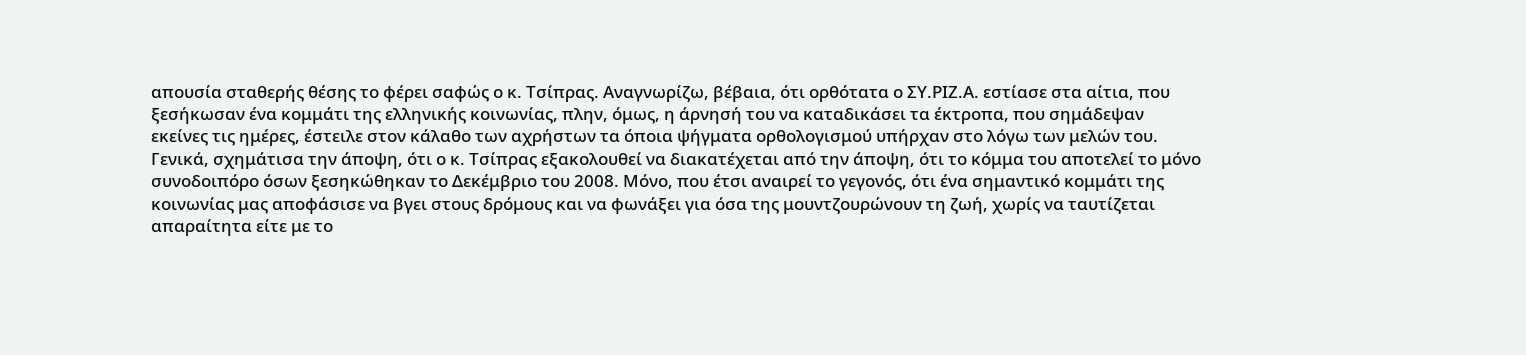απουσία σταθερής θέσης το φέρει σαφώς ο κ. Τσίπρας. Αναγνωρίζω, βέβαια, ότι ορθότατα ο ΣΥ.ΡΙΖ.Α. εστίασε στα αίτια, που ξεσήκωσαν ένα κομμάτι της ελληνικής κοινωνίας, πλην, όμως, η άρνησή του να καταδικάσει τα έκτροπα, που σημάδεψαν εκείνες τις ημέρες, έστειλε στον κάλαθο των αχρήστων τα όποια ψήγματα ορθολογισμού υπήρχαν στο λόγω των μελών του.
Γενικά, σχημάτισα την άποψη, ότι ο κ. Τσίπρας εξακολουθεί να διακατέχεται από την άποψη, ότι το κόμμα του αποτελεί το μόνο συνοδοιπόρο όσων ξεσηκώθηκαν το Δεκέμβριο του 2008. Μόνο, που έτσι αναιρεί το γεγονός, ότι ένα σημαντικό κομμάτι της κοινωνίας μας αποφάσισε να βγει στους δρόμους και να φωνάξει για όσα της μουντζουρώνουν τη ζωή, χωρίς να ταυτίζεται απαραίτητα είτε με το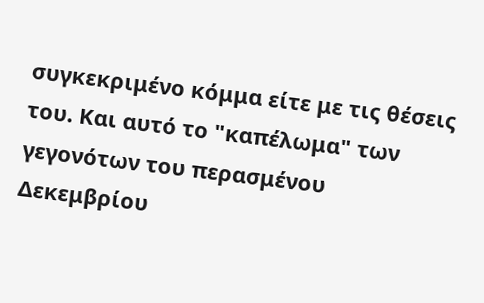συγκεκριμένο κόμμα είτε με τις θέσεις του. Και αυτό το "καπέλωμα" των γεγονότων του περασμένου Δεκεμβρίου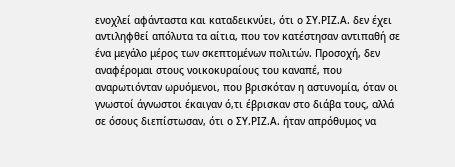ενοχλεί αφάνταστα και καταδεικνύει, ότι ο ΣΥ.ΡΙΖ.Α. δεν έχει αντιληφθεί απόλυτα τα αίτια, που τον κατέστησαν αντιπαθή σε ένα μεγάλο μέρος των σκεπτομένων πολιτών. Προσοχή, δεν αναφέρομαι στους νοικοκυραίους του καναπέ, που αναρωτιόνταν ωρυόμενοι, που βρισκόταν η αστυνομία, όταν οι γνωστοί άγνωστοι έκαιγαν ό,τι έβρισκαν στο διάβα τους, αλλά σε όσους διεπίστωσαν, ότι ο ΣΥ.ΡΙΖ.Α. ήταν απρόθυμος να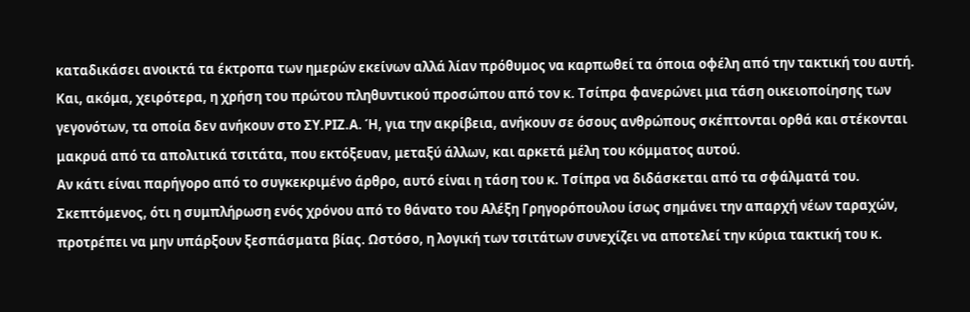καταδικάσει ανοικτά τα έκτροπα των ημερών εκείνων αλλά λίαν πρόθυμος να καρπωθεί τα όποια οφέλη από την τακτική του αυτή. Και, ακόμα, χειρότερα, η χρήση του πρώτου πληθυντικού προσώπου από τον κ. Τσίπρα φανερώνει μια τάση οικειοποίησης των γεγονότων, τα οποία δεν ανήκουν στο ΣΥ.ΡΙΖ.Α. Ή, για την ακρίβεια, ανήκουν σε όσους ανθρώπους σκέπτονται ορθά και στέκονται μακρυά από τα απολιτικά τσιτάτα, που εκτόξευαν, μεταξύ άλλων, και αρκετά μέλη του κόμματος αυτού.
Αν κάτι είναι παρήγορο από το συγκεκριμένο άρθρο, αυτό είναι η τάση του κ. Τσίπρα να διδάσκεται από τα σφάλματά του. Σκεπτόμενος, ότι η συμπλήρωση ενός χρόνου από το θάνατο του Αλέξη Γρηγορόπουλου ίσως σημάνει την απαρχή νέων ταραχών, προτρέπει να μην υπάρξουν ξεσπάσματα βίας. Ωστόσο, η λογική των τσιτάτων συνεχίζει να αποτελεί την κύρια τακτική του κ.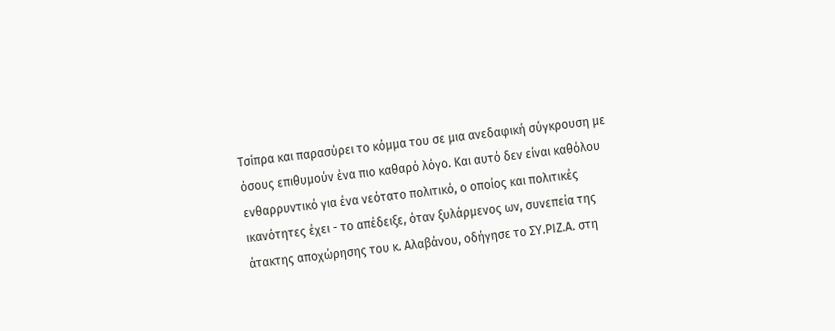Τσίπρα και παρασύρει το κόμμα του σε μια ανεδαφική σύγκρουση με όσους επιθυμούν ένα πιο καθαρό λόγο. Και αυτό δεν είναι καθόλου ενθαρρυντικό για ένα νεότατο πολιτικό, ο οποίος και πολιτικές ικανότητες έχει - το απέδειξε, όταν ξυλάρμενος ων, συνεπεία της άτακτης αποχώρησης του κ. Αλαβάνου, οδήγησε το ΣΥ.ΡΙΖ.Α. στη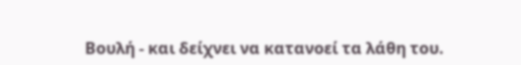Βουλή - και δείχνει να κατανοεί τα λάθη του.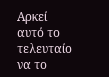Αρκεί αυτό το τελευταίο να το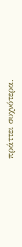πράττει συχνότερα.